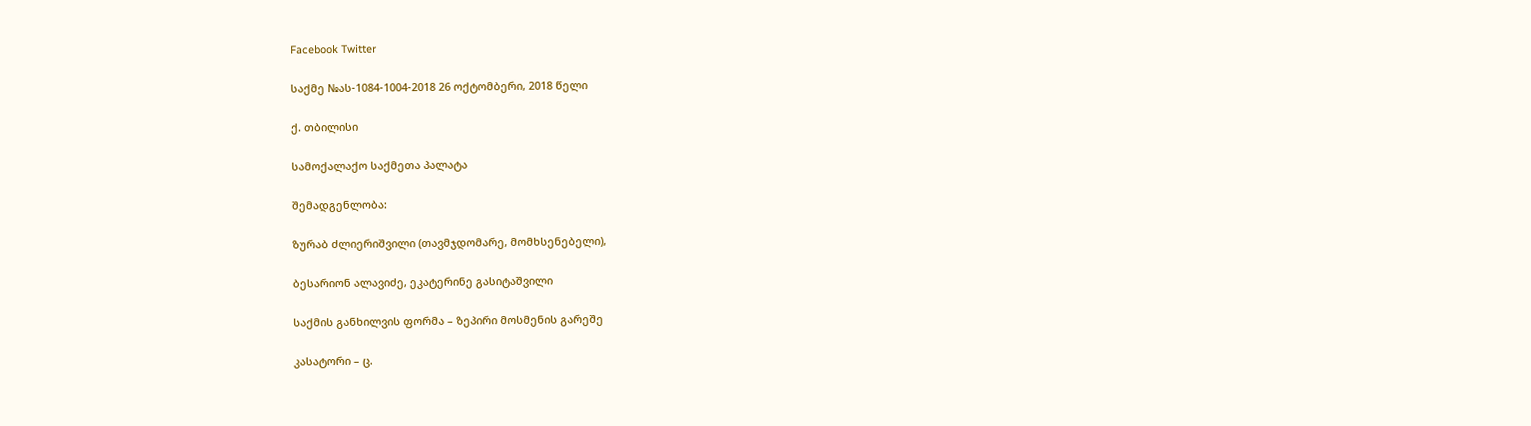Facebook Twitter

საქმე №ას-1084-1004-2018 26 ოქტომბერი, 2018 წელი

ქ. თბილისი

სამოქალაქო საქმეთა პალატა

შემადგენლობა:

ზურაბ ძლიერიშვილი (თავმჯდომარე, მომხსენებელი),

ბესარიონ ალავიძე, ეკატერინე გასიტაშვილი

საქმის განხილვის ფორმა – ზეპირი მოსმენის გარეშე

კასატორი – ც.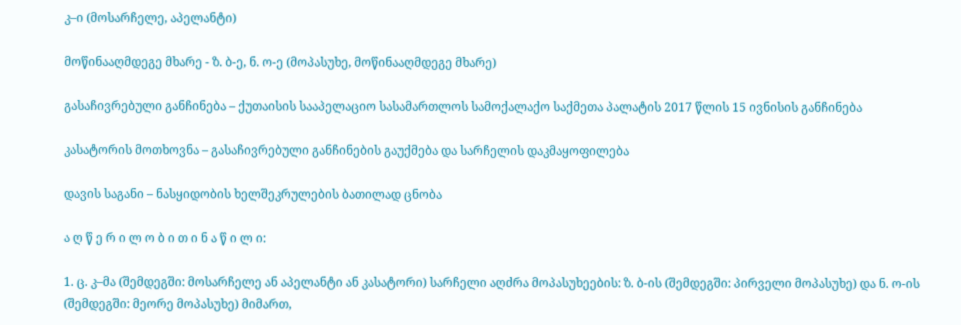კ–ი (მოსარჩელე, აპელანტი)

მოწინააღმდეგე მხარე - ზ. ბ-ე, ნ. ო-ე (მოპასუხე, მოწინააღმდეგე მხარე)

გასაჩივრებული განჩინება – ქუთაისის სააპელაციო სასამართლოს სამოქალაქო საქმეთა პალატის 2017 წლის 15 ივნისის განჩინება

კასატორის მოთხოვნა – გასაჩივრებული განჩინების გაუქმება და სარჩელის დაკმაყოფილება

დავის საგანი – ნასყიდობის ხელშეკრულების ბათილად ცნობა

ა ღ წ ე რ ი ლ ო ბ ი თ ი ნ ა წ ი ლ ი:

1. ც. კ–მა (შემდეგში: მოსარჩელე ან აპელანტი ან კასატორი) სარჩელი აღძრა მოპასუხეების: ზ. ბ-ის (შემდეგში: პირველი მოპასუხე) და ნ. ო-ის (შემდეგში: მეორე მოპასუხე) მიმართ,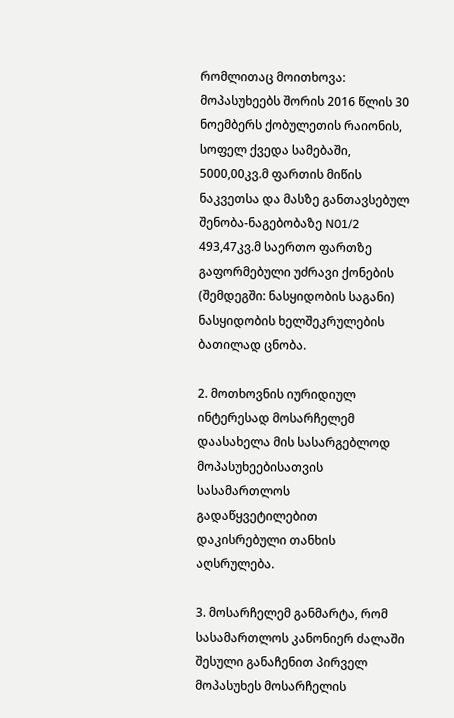რომლითაც მოითხოვა: მოპასუხეებს შორის 2016 წლის 30 ნოემბერს ქობულეთის რაიონის, სოფელ ქვედა სამებაში, 5000,00კვ.მ ფართის მიწის ნაკვეთსა და მასზე განთავსებულ შენობა-ნაგებობაზე N01/2 493,47კვ.მ საერთო ფართზე გაფორმებული უძრავი ქონების (შემდეგში: ნასყიდობის საგანი) ნასყიდობის ხელშეკრულების ბათილად ცნობა.

2. მოთხოვნის იურიდიულ ინტერესად მოსარჩელემ დაასახელა მის სასარგებლოდ მოპასუხეებისათვის სასამართლოს გადაწყვეტილებით დაკისრებული თანხის აღსრულება.

3. მოსარჩელემ განმარტა, რომ სასამართლოს კანონიერ ძალაში შესული განაჩენით პირველ მოპასუხეს მოსარჩელის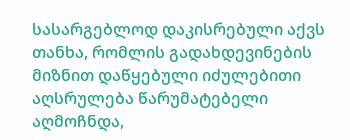სასარგებლოდ დაკისრებული აქვს თანხა, რომლის გადახდევინების მიზნით დაწყებული იძულებითი აღსრულება წარუმატებელი აღმოჩნდა,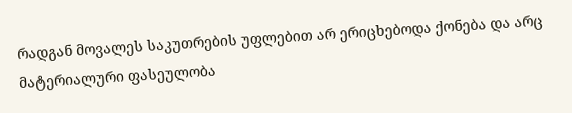რადგან მოვალეს საკუთრების უფლებით არ ერიცხებოდა ქონება და არც მატერიალური ფასეულობა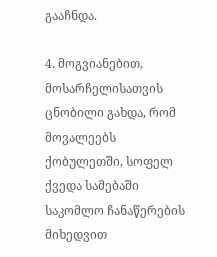გააჩნდა.

4. მოგვიანებით, მოსარჩელისათვის ცნობილი გახდა, რომ მოვალეებს ქობულეთში, სოფელ ქვედა სამებაში საკომლო ჩანაწერების მიხედვით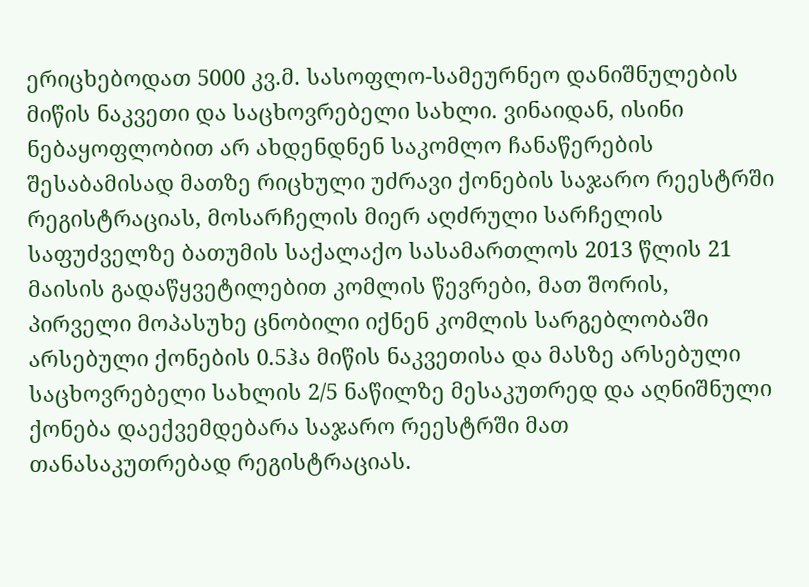ერიცხებოდათ 5000 კვ.მ. სასოფლო-სამეურნეო დანიშნულების მიწის ნაკვეთი და საცხოვრებელი სახლი. ვინაიდან, ისინი ნებაყოფლობით არ ახდენდნენ საკომლო ჩანაწერების შესაბამისად მათზე რიცხული უძრავი ქონების საჯარო რეესტრში რეგისტრაციას, მოსარჩელის მიერ აღძრული სარჩელის საფუძველზე ბათუმის საქალაქო სასამართლოს 2013 წლის 21 მაისის გადაწყვეტილებით კომლის წევრები, მათ შორის, პირველი მოპასუხე ცნობილი იქნენ კომლის სარგებლობაში არსებული ქონების 0.5ჰა მიწის ნაკვეთისა და მასზე არსებული საცხოვრებელი სახლის 2/5 ნაწილზე მესაკუთრედ და აღნიშნული ქონება დაექვემდებარა საჯარო რეესტრში მათ თანასაკუთრებად რეგისტრაციას.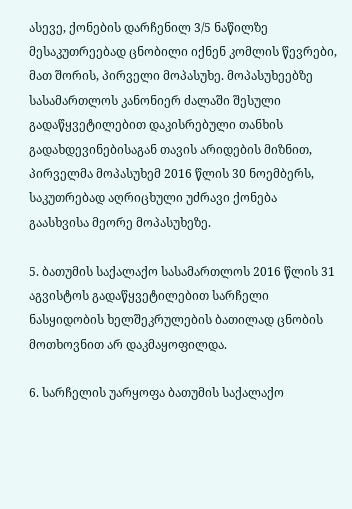ასევე, ქონების დარჩენილ 3/5 ნაწილზე მესაკუთრეებად ცნობილი იქნენ კომლის წევრები, მათ შორის, პირველი მოპასუხე. მოპასუხეებზე სასამართლოს კანონიერ ძალაში შესული გადაწყვეტილებით დაკისრებული თანხის გადახდევინებისაგან თავის არიდების მიზნით, პირველმა მოპასუხემ 2016 წლის 30 ნოემბერს, საკუთრებად აღრიცხული უძრავი ქონება გაასხვისა მეორე მოპასუხეზე.

5. ბათუმის საქალაქო სასამართლოს 2016 წლის 31 აგვისტოს გადაწყვეტილებით სარჩელი ნასყიდობის ხელშეკრულების ბათილად ცნობის მოთხოვნით არ დაკმაყოფილდა.

6. სარჩელის უარყოფა ბათუმის საქალაქო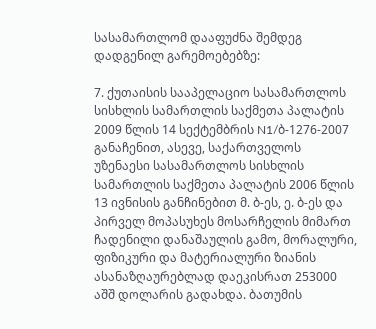სასამართლომ დააფუძნა შემდეგ დადგენილ გარემოებებზე:

7. ქუთაისის სააპელაციო სასამართლოს სისხლის სამართლის საქმეთა პალატის 2009 წლის 14 სექტემბრის N1/ბ-1276-2007 განაჩენით, ასევე, საქართველოს უზენაესი სასამართლოს სისხლის სამართლის საქმეთა პალატის 2006 წლის 13 ივნისის განჩინებით მ. ბ-ეს, ე. ბ-ეს და პირველ მოპასუხეს მოსარჩელის მიმართ ჩადენილი დანაშაულის გამო, მორალური, ფიზიკური და მატერიალური ზიანის ასანაზღაურებლად დაეკისრათ 253000 აშშ დოლარის გადახდა. ბათუმის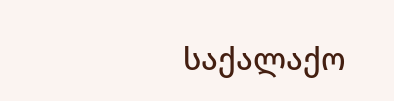საქალაქო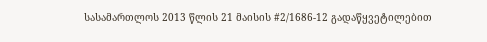სასამართლოს 2013 წლის 21 მაისის #2/1686-12 გადაწყვეტილებით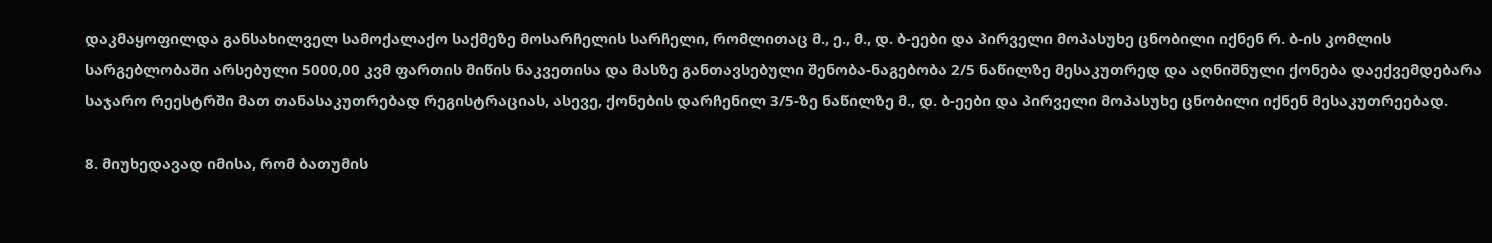დაკმაყოფილდა განსახილველ სამოქალაქო საქმეზე მოსარჩელის სარჩელი, რომლითაც მ., ე., მ., დ. ბ-ეები და პირველი მოპასუხე ცნობილი იქნენ რ. ბ-ის კომლის სარგებლობაში არსებული 5000,00 კვმ ფართის მიწის ნაკვეთისა და მასზე განთავსებული შენობა-ნაგებობა 2/5 ნაწილზე მესაკუთრედ და აღნიშნული ქონება დაექვემდებარა საჯარო რეესტრში მათ თანასაკუთრებად რეგისტრაციას, ასევე, ქონების დარჩენილ 3/5-ზე ნაწილზე მ., დ. ბ-ეები და პირველი მოპასუხე ცნობილი იქნენ მესაკუთრეებად.

8. მიუხედავად იმისა, რომ ბათუმის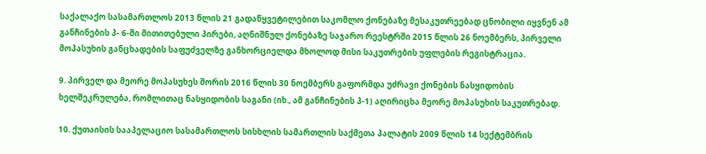საქალაქო სასამართლოს 2013 წლის 21 გადაწყვეტილებით საკომლო ქონებაზე მესაკუთრეებად ცნობილი იყვნენ ამ განჩინების პ- 6-ში მითითებული პირები, აღნიშნულ ქონებაზე საჯარო რეესტრში 2015 წლის 26 ნოემბერს, პირველი მოპასუხის განცხადების საფუძველზე განხორციელდა მხოლოდ მისი საკუთრების უფლების რეგისტრაცია.

9. პირველ და მეორე მოპასუხეს შორის 2016 წლის 30 ნოემბერს გაფორმდა უძრავი ქონების ნასყიდობის ხელშეკრულება, რომლითაც ნასყიდობის საგანი (იხ., ამ განჩინების პ-1) აღირიცხა მეორე მოპასუხის საკუთრებად.

10. ქუთაისის სააპელაციო სასამართლოს სისხლის სამართლის საქმეთა პალატის 2009 წლის 14 სექტემბრის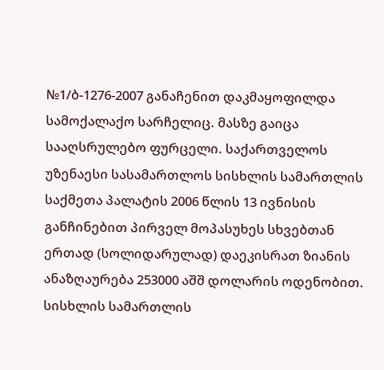№1/ბ-1276-2007 განაჩენით დაკმაყოფილდა სამოქალაქო სარჩელიც. მასზე გაიცა სააღსრულებო ფურცელი. საქართველოს უზენაესი სასამართლოს სისხლის სამართლის საქმეთა პალატის 2006 წლის 13 ივნისის განჩინებით პირველ მოპასუხეს სხვებთან ერთად (სოლიდარულად) დაეკისრათ ზიანის ანაზღაურება 253000 აშშ დოლარის ოდენობით. სისხლის სამართლის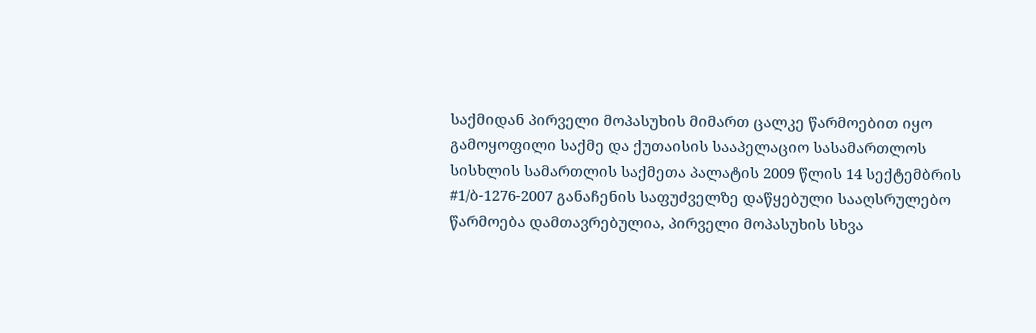საქმიდან პირველი მოპასუხის მიმართ ცალკე წარმოებით იყო გამოყოფილი საქმე და ქუთაისის სააპელაციო სასამართლოს სისხლის სამართლის საქმეთა პალატის 2009 წლის 14 სექტემბრის #1/ბ-1276-2007 განაჩენის საფუძველზე დაწყებული სააღსრულებო წარმოება დამთავრებულია, პირველი მოპასუხის სხვა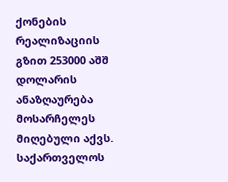ქონების რეალიზაციის გზით 253000 აშშ დოლარის ანაზღაურება მოსარჩელეს მიღებული აქვს. საქართველოს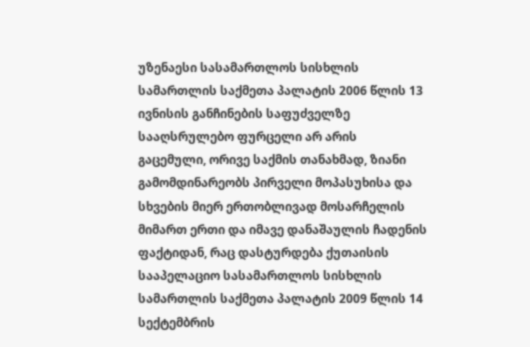უზენაესი სასამართლოს სისხლის სამართლის საქმეთა პალატის 2006 წლის 13 ივნისის განჩინების საფუძველზე სააღსრულებო ფურცელი არ არის გაცემული, ორივე საქმის თანახმად, ზიანი გამომდინარეობს პირველი მოპასუხისა და სხვების მიერ ერთობლივად მოსარჩელის მიმართ ერთი და იმავე დანაშაულის ჩადენის ფაქტიდან, რაც დასტურდება ქუთაისის სააპელაციო სასამართლოს სისხლის სამართლის საქმეთა პალატის 2009 წლის 14 სექტემბრის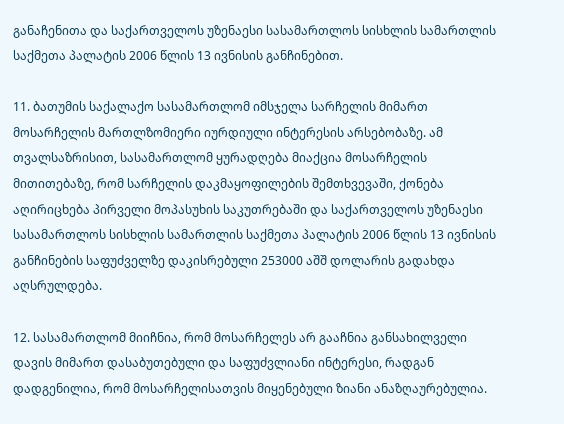განაჩენითა და საქართველოს უზენაესი სასამართლოს სისხლის სამართლის საქმეთა პალატის 2006 წლის 13 ივნისის განჩინებით.

11. ბათუმის საქალაქო სასამართლომ იმსჯელა სარჩელის მიმართ მოსარჩელის მართლზომიერი იურდიული ინტერესის არსებობაზე. ამ თვალსაზრისით, სასამართლომ ყურადღება მიაქცია მოსარჩელის მითითებაზე, რომ სარჩელის დაკმაყოფილების შემთხვევაში, ქონება აღირიცხება პირველი მოპასუხის საკუთრებაში და საქართველოს უზენაესი სასამართლოს სისხლის სამართლის საქმეთა პალატის 2006 წლის 13 ივნისის განჩინების საფუძველზე დაკისრებული 253000 აშშ დოლარის გადახდა აღსრულდება.

12. სასამართლომ მიიჩნია, რომ მოსარჩელეს არ გააჩნია განსახილველი დავის მიმართ დასაბუთებული და საფუძვლიანი ინტერესი, რადგან დადგენილია, რომ მოსარჩელისათვის მიყენებული ზიანი ანაზღაურებულია.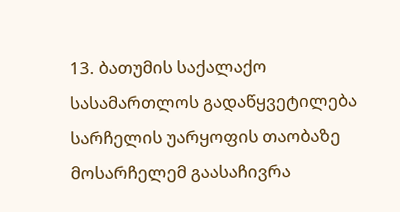13. ბათუმის საქალაქო სასამართლოს გადაწყვეტილება სარჩელის უარყოფის თაობაზე მოსარჩელემ გაასაჩივრა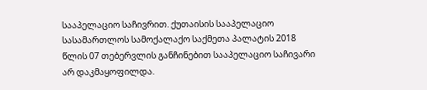სააპელაციო საჩივრით. ქუთაისის სააპელაციო სასამართლოს სამოქალაქო საქმეთა პალატის 2018 წლის 07 თებერვლის განჩინებით სააპელაციო საჩივარი არ დაკმაყოფილდა.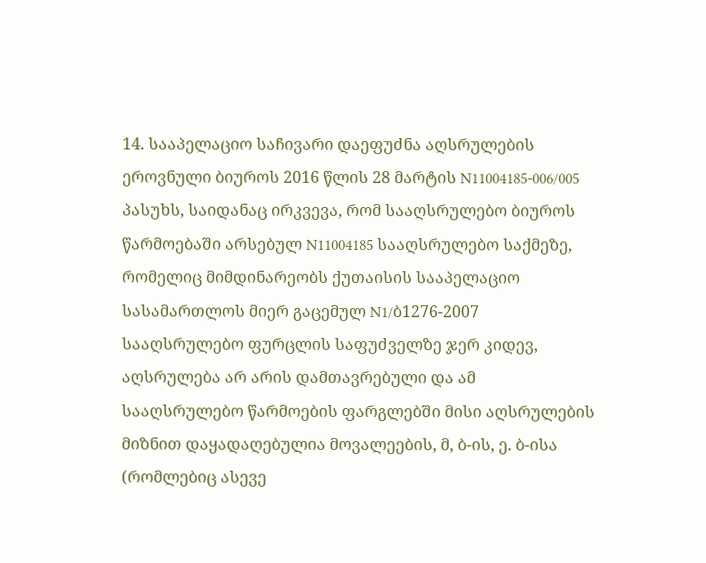14. სააპელაციო საჩივარი დაეფუძნა აღსრულების ეროვნული ბიუროს 2016 წლის 28 მარტის N11004185-006/005 პასუხს, საიდანაც ირკვევა, რომ სააღსრულებო ბიუროს წარმოებაში არსებულ N11004185 სააღსრულებო საქმეზე, რომელიც მიმდინარეობს ქუთაისის სააპელაციო სასამართლოს მიერ გაცემულ N1/ბ1276-2007 სააღსრულებო ფურცლის საფუძველზე ჯერ კიდევ, აღსრულება არ არის დამთავრებული და ამ სააღსრულებო წარმოების ფარგლებში მისი აღსრულების მიზნით დაყადაღებულია მოვალეების, მ, ბ-ის, ე. ბ-ისა (რომლებიც ასევე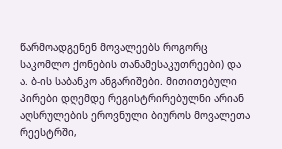წარმოადგენენ მოვალეებს როგორც საკომლო ქონების თანამესაკუთრეები) და ა. ბ-ის საბანკო ანგარიშები. მითითებული პირები დღემდე რეგისტრირებულნი არიან აღსრულების ეროვნული ბიუროს მოვალეთა რეესტრში,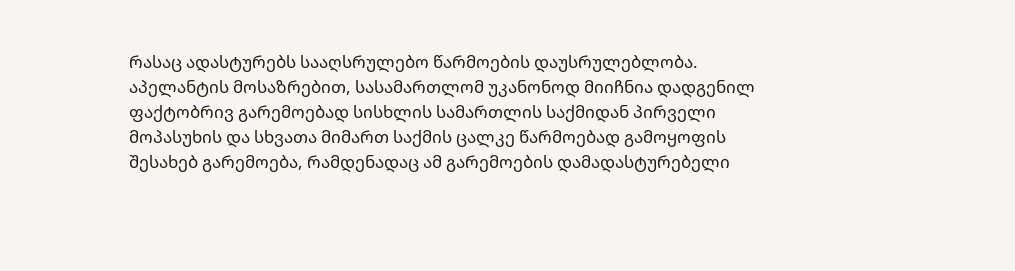რასაც ადასტურებს სააღსრულებო წარმოების დაუსრულებლობა. აპელანტის მოსაზრებით, სასამართლომ უკანონოდ მიიჩნია დადგენილ ფაქტობრივ გარემოებად სისხლის სამართლის საქმიდან პირველი მოპასუხის და სხვათა მიმართ საქმის ცალკე წარმოებად გამოყოფის შესახებ გარემოება, რამდენადაც ამ გარემოების დამადასტურებელი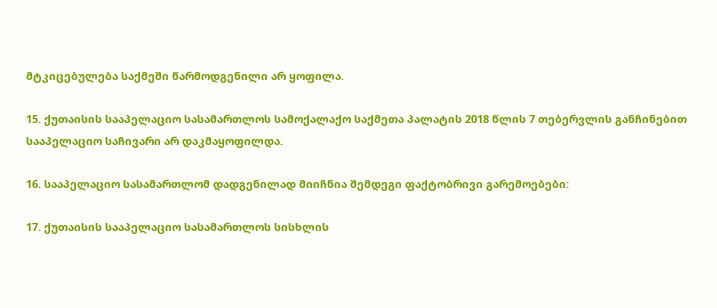მტკიცებულება საქმეში წარმოდგენილი არ ყოფილა.

15. ქუთაისის სააპელაციო სასამართლოს სამოქალაქო საქმეთა პალატის 2018 წლის 7 თებერვლის განჩინებით სააპელაციო საჩივარი არ დაკმაყოფილდა.

16. სააპელაციო სასამართლომ დადგენილად მიიჩნია შემდეგი ფაქტობრივი გარემოებები:

17. ქუთაისის სააპელაციო სასამართლოს სისხლის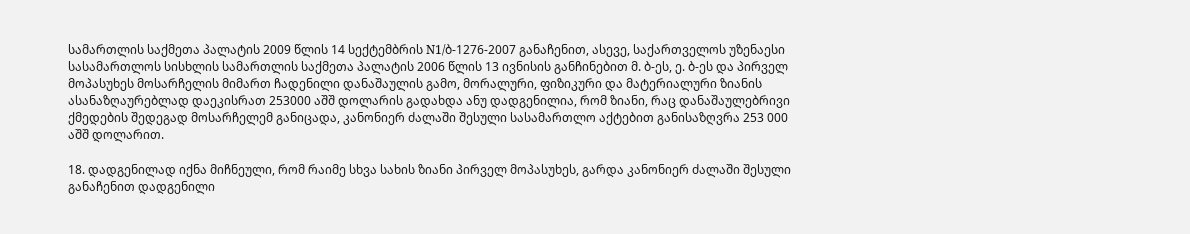სამართლის საქმეთა პალატის 2009 წლის 14 სექტემბრის N1/ბ-1276-2007 განაჩენით, ასევე, საქართველოს უზენაესი სასამართლოს სისხლის სამართლის საქმეთა პალატის 2006 წლის 13 ივნისის განჩინებით მ. ბ-ეს, ე. ბ-ეს და პირველ მოპასუხეს მოსარჩელის მიმართ ჩადენილი დანაშაულის გამო, მორალური, ფიზიკური და მატერიალური ზიანის ასანაზღაურებლად დაეკისრათ 253000 აშშ დოლარის გადახდა ანუ დადგენილია, რომ ზიანი, რაც დანაშაულებრივი ქმედების შედეგად მოსარჩელემ განიცადა, კანონიერ ძალაში შესული სასამართლო აქტებით განისაზღვრა 253 000 აშშ დოლარით.

18. დადგენილად იქნა მიჩნეული, რომ რაიმე სხვა სახის ზიანი პირველ მოპასუხეს, გარდა კანონიერ ძალაში შესული განაჩენით დადგენილი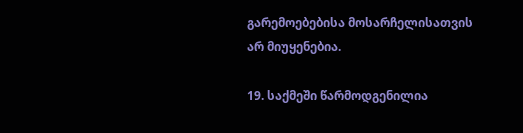გარემოებებისა მოსარჩელისათვის არ მიუყენებია.

19. საქმეში წარმოდგენილია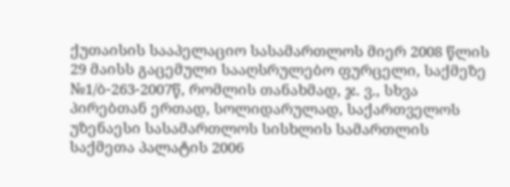ქუთაისის სააპელაციო სასამართლოს მიერ 2008 წლის 29 მაისს გაცემული სააღსრულებო ფურცელი, საქმეზე №1/ბ-263-2007წ, რომლის თანახმად, ჯ. ვ., სხვა პირებთან ერთად, სოლიდარულად, საქართველოს უზენაესი სასამართლოს სისხლის სამართლის საქმეთა პალატის 2006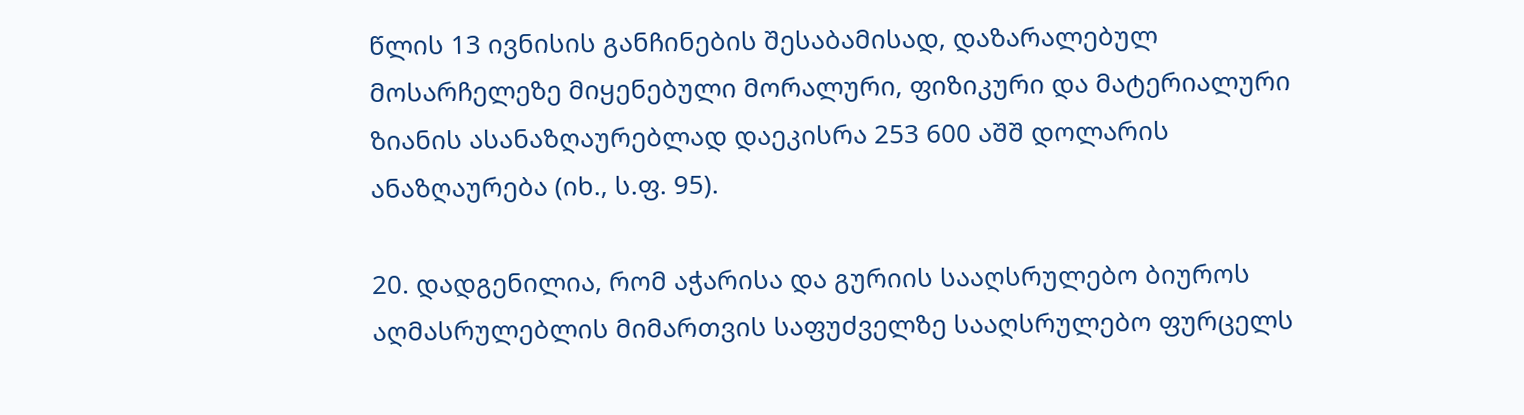წლის 13 ივნისის განჩინების შესაბამისად, დაზარალებულ მოსარჩელეზე მიყენებული მორალური, ფიზიკური და მატერიალური ზიანის ასანაზღაურებლად დაეკისრა 253 600 აშშ დოლარის ანაზღაურება (იხ., ს.ფ. 95).

20. დადგენილია, რომ აჭარისა და გურიის სააღსრულებო ბიუროს აღმასრულებლის მიმართვის საფუძველზე სააღსრულებო ფურცელს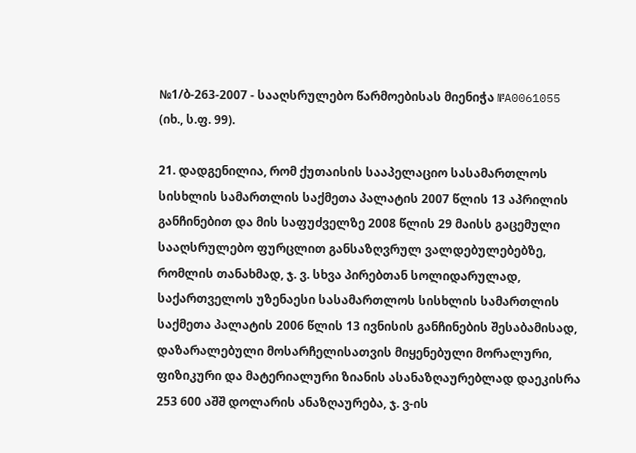№1/ბ-263-2007 - სააღსრულებო წარმოებისას მიენიჭა №A0061055 (იხ., ს.ფ. 99).

21. დადგენილია, რომ ქუთაისის სააპელაციო სასამართლოს სისხლის სამართლის საქმეთა პალატის 2007 წლის 13 აპრილის განჩინებით და მის საფუძველზე 2008 წლის 29 მაისს გაცემული სააღსრულებო ფურცლით განსაზღვრულ ვალდებულებებზე, რომლის თანახმად, ჯ. ვ. სხვა პირებთან სოლიდარულად, საქართველოს უზენაესი სასამართლოს სისხლის სამართლის საქმეთა პალატის 2006 წლის 13 ივნისის განჩინების შესაბამისად, დაზარალებული მოსარჩელისათვის მიყენებული მორალური, ფიზიკური და მატერიალური ზიანის ასანაზღაურებლად დაეკისრა 253 600 აშშ დოლარის ანაზღაურება, ჯ. ვ-ის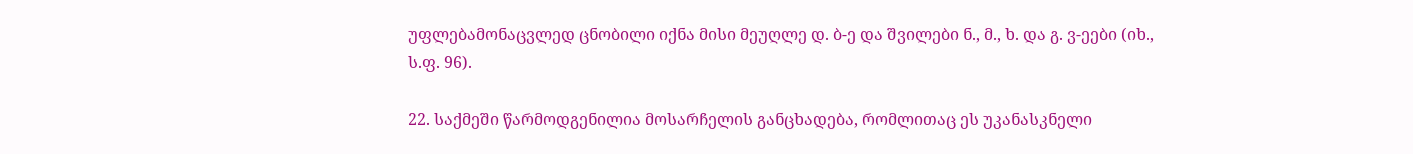უფლებამონაცვლედ ცნობილი იქნა მისი მეუღლე დ. ბ-ე და შვილები ნ., მ., ხ. და გ. ვ-ეები (იხ., ს.ფ. 96).

22. საქმეში წარმოდგენილია მოსარჩელის განცხადება, რომლითაც ეს უკანასკნელი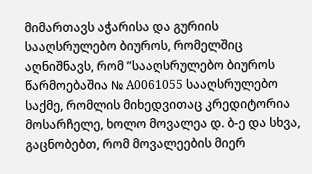მიმართავს აჭარისა და გურიის სააღსრულებო ბიუროს, რომელშიც აღნიშნავს, რომ ”სააღსრულებო ბიუროს წარმოებაშია № A0061055 სააღსრულებო საქმე, რომლის მიხედვითაც კრედიტორია მოსარჩელე, ხოლო მოვალეა დ. ბ-ე და სხვა, გაცნობებთ, რომ მოვალეების მიერ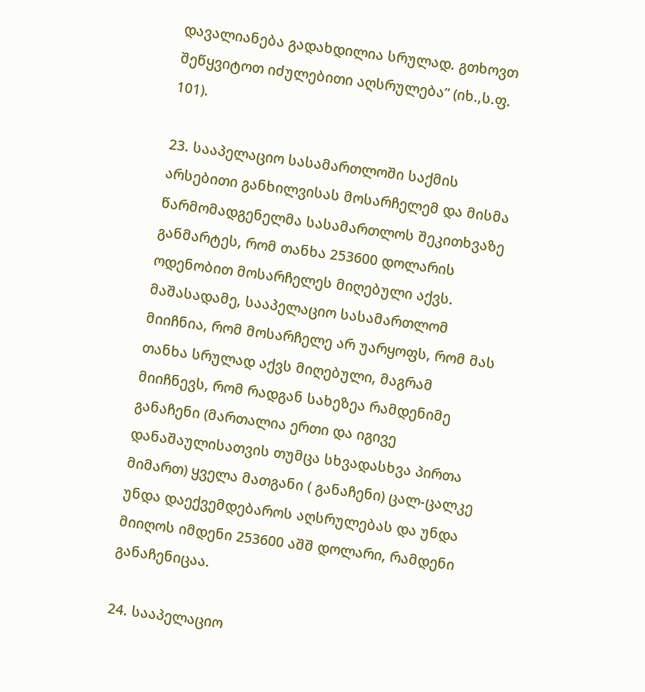დავალიანება გადახდილია სრულად. გთხოვთ შეწყვიტოთ იძულებითი აღსრულება” (იხ.,ს.ფ. 101).

23. სააპელაციო სასამართლოში საქმის არსებითი განხილვისას მოსარჩელემ და მისმა წარმომადგენელმა სასამართლოს შეკითხვაზე განმარტეს, რომ თანხა 253600 დოლარის ოდენობით მოსარჩელეს მიღებული აქვს. მაშასადამე, სააპელაციო სასამართლომ მიიჩნია, რომ მოსარჩელე არ უარყოფს, რომ მას თანხა სრულად აქვს მიღებული, მაგრამ მიიჩნევს, რომ რადგან სახეზეა რამდენიმე განაჩენი (მართალია ერთი და იგივე დანაშაულისათვის თუმცა სხვადასხვა პირთა მიმართ) ყველა მათგანი ( განაჩენი) ცალ-ცალკე უნდა დაექვემდებაროს აღსრულებას და უნდა მიიღოს იმდენი 253600 აშშ დოლარი, რამდენი განაჩენიცაა.

24. სააპელაციო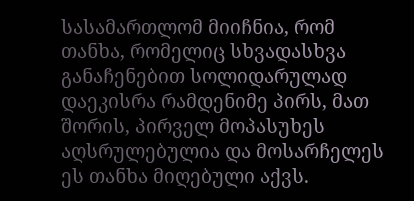სასამართლომ მიიჩნია, რომ თანხა, რომელიც სხვადასხვა განაჩენებით სოლიდარულად დაეკისრა რამდენიმე პირს, მათ შორის, პირველ მოპასუხეს აღსრულებულია და მოსარჩელეს ეს თანხა მიღებული აქვს.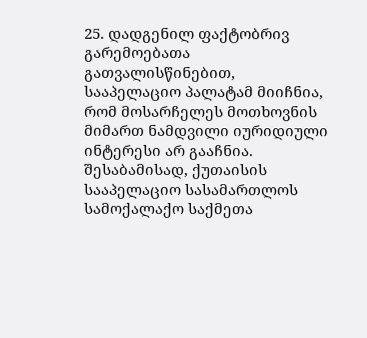25. დადგენილ ფაქტობრივ გარემოებათა გათვალისწინებით, სააპელაციო პალატამ მიიჩნია, რომ მოსარჩელეს მოთხოვნის მიმართ ნამდვილი იურიდიული ინტერესი არ გააჩნია. შესაბამისად, ქუთაისის სააპელაციო სასამართლოს სამოქალაქო საქმეთა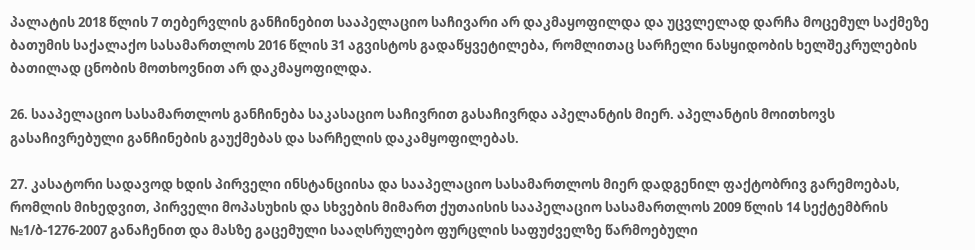პალატის 2018 წლის 7 თებერვლის განჩინებით სააპელაციო საჩივარი არ დაკმაყოფილდა და უცვლელად დარჩა მოცემულ საქმეზე ბათუმის საქალაქო სასამართლოს 2016 წლის 31 აგვისტოს გადაწყვეტილება, რომლითაც სარჩელი ნასყიდობის ხელშეკრულების ბათილად ცნობის მოთხოვნით არ დაკმაყოფილდა.

26. სააპელაციო სასამართლოს განჩინება საკასაციო საჩივრით გასაჩივრდა აპელანტის მიერ. აპელანტის მოითხოვს გასაჩივრებული განჩინების გაუქმებას და სარჩელის დაკამყოფილებას.

27. კასატორი სადავოდ ხდის პირველი ინსტანციისა და სააპელაციო სასამართლოს მიერ დადგენილ ფაქტობრივ გარემოებას, რომლის მიხედვით, პირველი მოპასუხის და სხვების მიმართ ქუთაისის სააპელაციო სასამართლოს 2009 წლის 14 სექტემბრის №1/ბ-1276-2007 განაჩენით და მასზე გაცემული სააღსრულებო ფურცლის საფუძველზე წარმოებული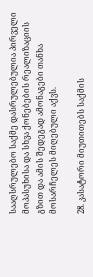სააღსრულებო საქმე დასრულებულია პირველი მოპასუხისა და სხვა ქონებების რეალიზაციის გზით და ამის შედეგად ამონაგები თანხა მოსარჩელეს მიღებული აქვს.

28. კასატორი მიუთითებს საქმის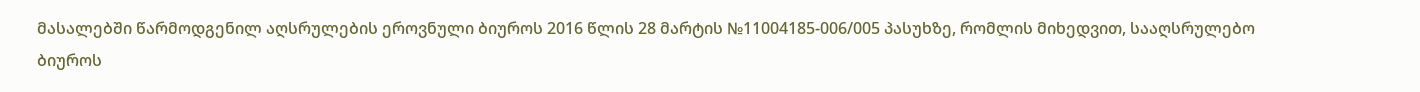მასალებში წარმოდგენილ აღსრულების ეროვნული ბიუროს 2016 წლის 28 მარტის №11004185-006/005 პასუხზე, რომლის მიხედვით, სააღსრულებო ბიუროს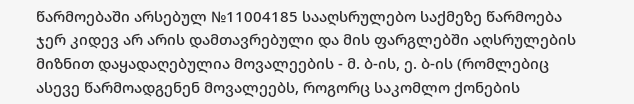წარმოებაში არსებულ №11004185 სააღსრულებო საქმეზე წარმოება ჯერ კიდევ არ არის დამთავრებული და მის ფარგლებში აღსრულების მიზნით დაყადაღებულია მოვალეების - მ. ბ-ის, ე. ბ-ის (რომლებიც ასევე წარმოადგენენ მოვალეებს, როგორც საკომლო ქონების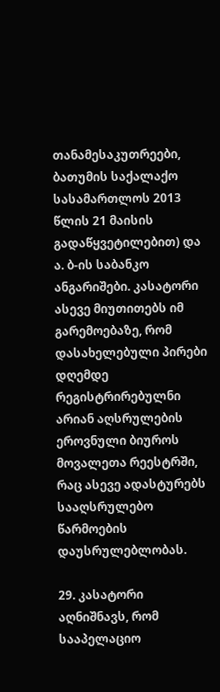თანამესაკუთრეები, ბათუმის საქალაქო სასამართლოს 2013 წლის 21 მაისის გადაწყვეტილებით) და ა. ბ-ის საბანკო ანგარიშები. კასატორი ასევე მიუთითებს იმ გარემოებაზე, რომ დასახელებული პირები დღემდე რეგისტრირებულნი არიან აღსრულების ეროვნული ბიუროს მოვალეთა რეესტრში, რაც ასევე ადასტურებს სააღსრულებო წარმოების დაუსრულებლობას.

29. კასატორი აღნიშნავს, რომ სააპელაციო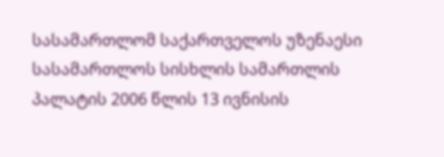სასამართლომ საქართველოს უზენაესი სასამართლოს სისხლის სამართლის პალატის 2006 წლის 13 ივნისის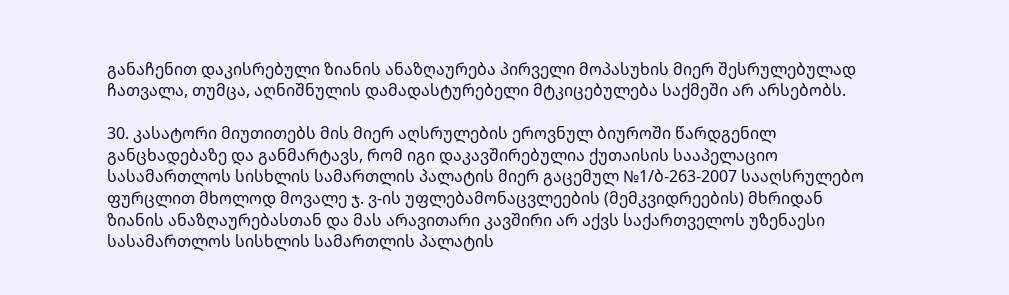განაჩენით დაკისრებული ზიანის ანაზღაურება პირველი მოპასუხის მიერ შესრულებულად ჩათვალა, თუმცა, აღნიშნულის დამადასტურებელი მტკიცებულება საქმეში არ არსებობს.

30. კასატორი მიუთითებს მის მიერ აღსრულების ეროვნულ ბიუროში წარდგენილ განცხადებაზე და განმარტავს, რომ იგი დაკავშირებულია ქუთაისის სააპელაციო სასამართლოს სისხლის სამართლის პალატის მიერ გაცემულ №1/ბ-263-2007 სააღსრულებო ფურცლით მხოლოდ მოვალე ჯ. ვ-ის უფლებამონაცვლეების (მემკვიდრეების) მხრიდან ზიანის ანაზღაურებასთან და მას არავითარი კავშირი არ აქვს საქართველოს უზენაესი სასამართლოს სისხლის სამართლის პალატის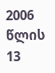2006 წლის 13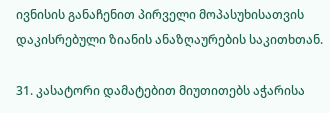ივნისის განაჩენით პირველი მოპასუხისათვის დაკისრებული ზიანის ანაზღაურების საკითხთან.

31. კასატორი დამატებით მიუთითებს აჭარისა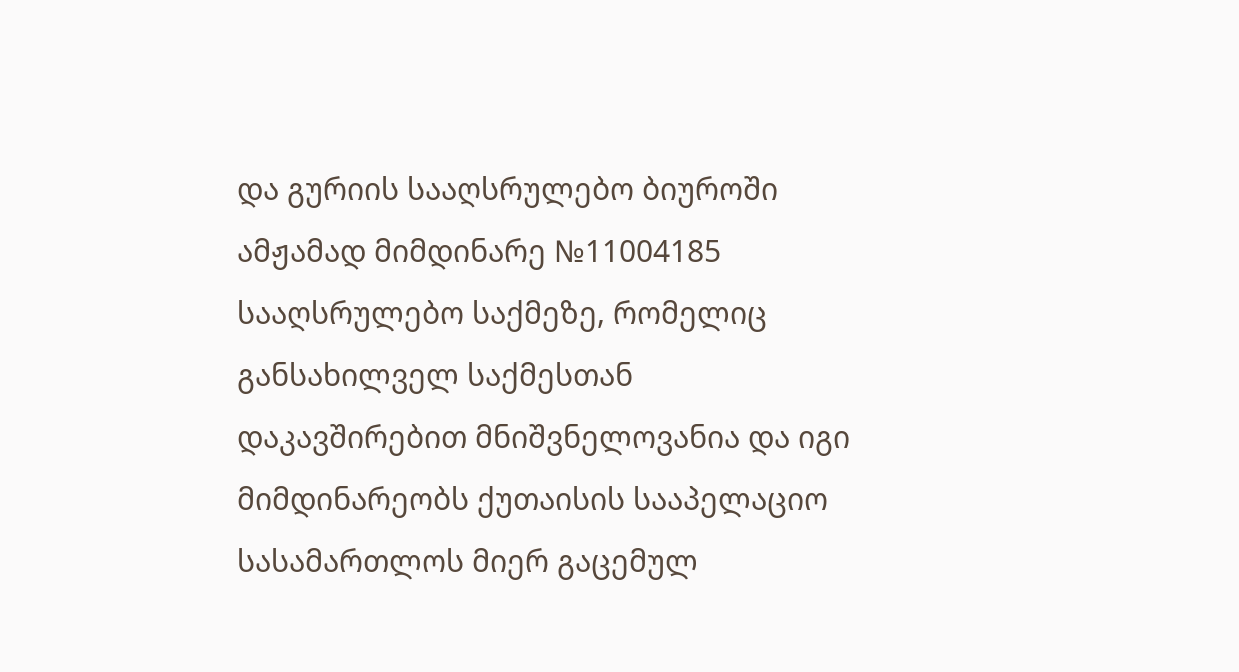და გურიის სააღსრულებო ბიუროში ამჟამად მიმდინარე №11004185 სააღსრულებო საქმეზე, რომელიც განსახილველ საქმესთან დაკავშირებით მნიშვნელოვანია და იგი მიმდინარეობს ქუთაისის სააპელაციო სასამართლოს მიერ გაცემულ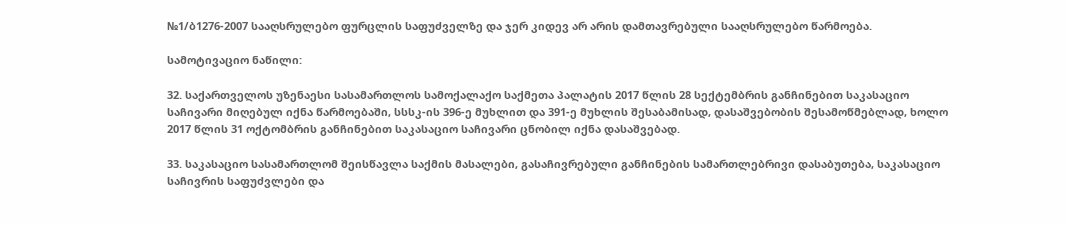№1/ბ1276-2007 სააღსრულებო ფურცლის საფუძველზე და ჯერ კიდევ არ არის დამთავრებული სააღსრულებო წარმოება.

სამოტივაციო ნაწილი:

32. საქართველოს უზენაესი სასამართლოს სამოქალაქო საქმეთა პალატის 2017 წლის 28 სექტემბრის განჩინებით საკასაციო საჩივარი მიღებულ იქნა წარმოებაში, სსსკ-ის 396-ე მუხლით და 391-ე მუხლის შესაბამისად, დასაშვებობის შესამოწმებლად, ხოლო 2017 წლის 31 ოქტომბრის განჩინებით საკასაციო საჩივარი ცნობილ იქნა დასაშვებად.

33. საკასაციო სასამართლომ შეისწავლა საქმის მასალები, გასაჩივრებული განჩინების სამართლებრივი დასაბუთება, საკასაციო საჩივრის საფუძვლები და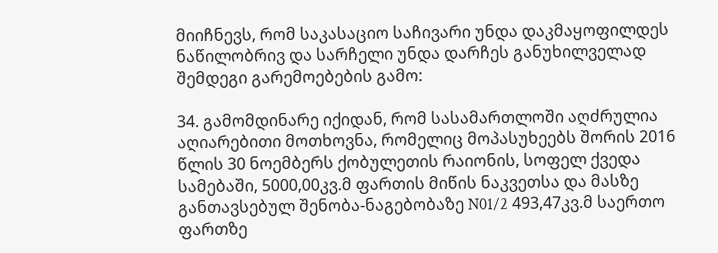მიიჩნევს, რომ საკასაციო საჩივარი უნდა დაკმაყოფილდეს ნაწილობრივ და სარჩელი უნდა დარჩეს განუხილველად შემდეგი გარემოებების გამო:

34. გამომდინარე იქიდან, რომ სასამართლოში აღძრულია აღიარებითი მოთხოვნა, რომელიც მოპასუხეებს შორის 2016 წლის 30 ნოემბერს ქობულეთის რაიონის, სოფელ ქვედა სამებაში, 5000,00კვ.მ ფართის მიწის ნაკვეთსა და მასზე განთავსებულ შენობა-ნაგებობაზე N01/2 493,47კვ.მ საერთო ფართზე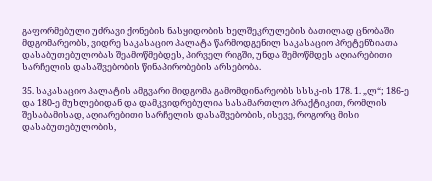გაფორმებული უძრავი ქონების ნასყიდობის ხელშეკრულების ბათილად ცნობაში მდგომარეობს, ვიდრე საკასაციო პალატა წარმოდგენილ საკასაციო პრეტენზიათა დასაბუთებულობას შეამოწმებდეს, პირველ რიგში, უნდა შემოწმდეს აღიარებითი სარჩელის დასაშვებობის წინაპირობების არსებობა.

35. საკასაციო პალატის ამგვარი მიდგომა გამომდინარეობს სსსკ-ის 178. 1. „ლ“; 186-ე და 180-ე მუხლებიდან და დამკვიდრებულია სასამართლო პრაქტიკით, რომლის შესაბამისად, აღიარებითი სარჩელის დასაშვებობის, ისევე, როგორც მისი დასაბუთებულობის,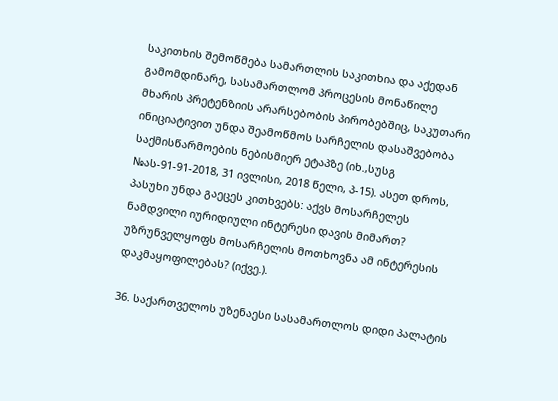საკითხის შემოწმება სამართლის საკითხია და აქედან გამომდინარე, სასამართლომ პროცესის მონაწილე მხარის პრეტენზიის არარსებობის პირობებშიც, საკუთარი ინიციატივით უნდა შეამოწმოს სარჩელის დასაშვებობა საქმისწარმოების ნებისმიერ ეტაპზე (იხ.,სუსგ №ას-91-91-2018, 31 ივლისი, 2018 წელი, პ-15). ასეთ დროს, პასუხი უნდა გაეცეს კითხვებს: აქვს მოსარჩელეს ნამდვილი იურიდიული ინტერესი დავის მიმართ? უზრუნველყოფს მოსარჩელის მოთხოვნა ამ ინტერესის დაკმაყოფილებას? (იქვე.).

36. საქართველოს უზენაესი სასამართლოს დიდი პალატის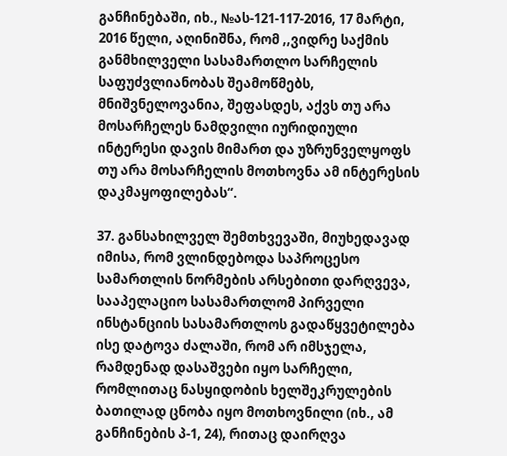განჩინებაში, იხ., №ას-121-117-2016, 17 მარტი, 2016 წელი, აღინიშნა, რომ ,,ვიდრე საქმის განმხილველი სასამართლო სარჩელის საფუძვლიანობას შეამოწმებს, მნიშვნელოვანია, შეფასდეს, აქვს თუ არა მოსარჩელეს ნამდვილი იურიდიული ინტერესი დავის მიმართ და უზრუნველყოფს თუ არა მოსარჩელის მოთხოვნა ამ ინტერესის დაკმაყოფილებას“.

37. განსახილველ შემთხვევაში, მიუხედავად იმისა, რომ ვლინდებოდა საპროცესო სამართლის ნორმების არსებითი დარღვევა, სააპელაციო სასამართლომ პირველი ინსტანციის სასამართლოს გადაწყვეტილება ისე დატოვა ძალაში, რომ არ იმსჯელა, რამდენად დასაშვები იყო სარჩელი, რომლითაც ნასყიდობის ხელშეკრულების ბათილად ცნობა იყო მოთხოვნილი (იხ., ამ განჩინების პ-1, 24), რითაც დაირღვა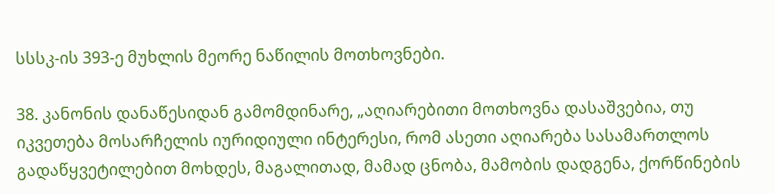სსსკ-ის 393-ე მუხლის მეორე ნაწილის მოთხოვნები.

38. კანონის დანაწესიდან გამომდინარე, „აღიარებითი მოთხოვნა დასაშვებია, თუ იკვეთება მოსარჩელის იურიდიული ინტერესი, რომ ასეთი აღიარება სასამართლოს გადაწყვეტილებით მოხდეს, მაგალითად, მამად ცნობა, მამობის დადგენა, ქორწინების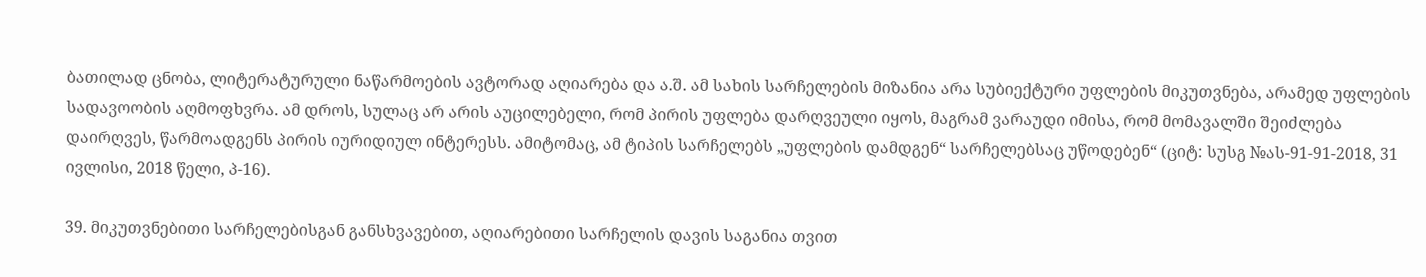ბათილად ცნობა, ლიტერატურული ნაწარმოების ავტორად აღიარება და ა.შ. ამ სახის სარჩელების მიზანია არა სუბიექტური უფლების მიკუთვნება, არამედ უფლების სადავოობის აღმოფხვრა. ამ დროს, სულაც არ არის აუცილებელი, რომ პირის უფლება დარღვეული იყოს, მაგრამ ვარაუდი იმისა, რომ მომავალში შეიძლება დაირღვეს, წარმოადგენს პირის იურიდიულ ინტერესს. ამიტომაც, ამ ტიპის სარჩელებს „უფლების დამდგენ“ სარჩელებსაც უწოდებენ“ (ციტ: სუსგ №ას-91-91-2018, 31 ივლისი, 2018 წელი, პ-16).

39. მიკუთვნებითი სარჩელებისგან განსხვავებით, აღიარებითი სარჩელის დავის საგანია თვით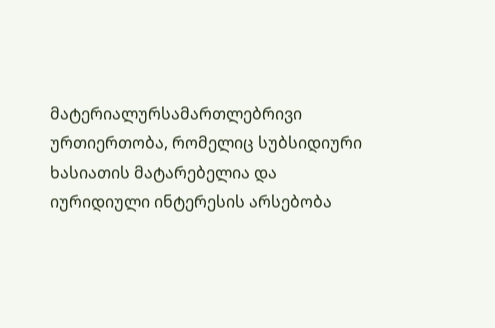მატერიალურსამართლებრივი ურთიერთობა, რომელიც სუბსიდიური ხასიათის მატარებელია და იურიდიული ინტერესის არსებობა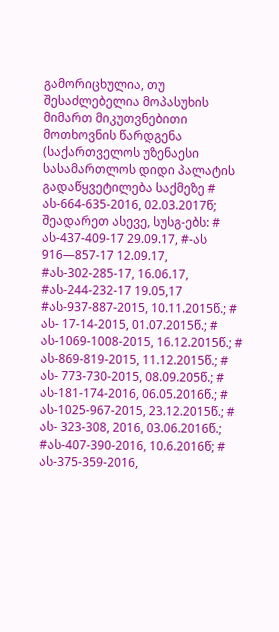გამორიცხულია, თუ შესაძლებელია მოპასუხის მიმართ მიკუთვნებითი მოთხოვნის წარდგენა (საქართველოს უზენაესი სასამართლოს დიდი პალატის გადაწყვეტილება საქმეზე # ას-664-635-2016, 02.03.2017წ; შეადარეთ ასევე, სუსგ-ებს: # ას-437-409-17 29.09.17, #-ას 916—857-17 12.09.17, #ას-302-285-17, 16.06.17, #ას-244-232-17 19.05,17 #ას-937-887-2015, 10.11.2015წ.; # ას- 17-14-2015, 01.07.2015წ.; # ას-1069-1008-2015, 16.12.2015წ.; # ას-869-819-2015, 11.12.2015წ.; # ას- 773-730-2015, 08.09.205წ.; # ას-181-174-2016, 06.05.2016წ.; # ას-1025-967-2015, 23.12.2015წ.; # ას- 323-308, 2016, 03.06.2016წ.; #ას-407-390-2016, 10.6.2016წ; # ას-375-359-2016,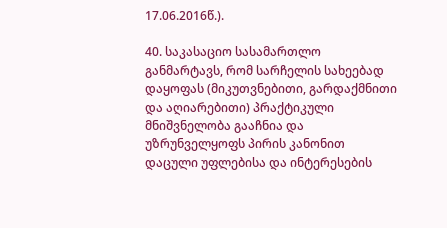17.06.2016წ.).

40. საკასაციო სასამართლო განმარტავს, რომ სარჩელის სახეებად დაყოფას (მიკუთვნებითი, გარდაქმნითი და აღიარებითი) პრაქტიკული მნიშვნელობა გააჩნია და უზრუნველყოფს პირის კანონით დაცული უფლებისა და ინტერესების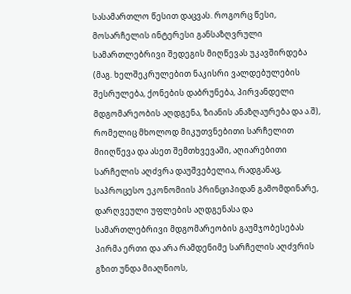სასამართლო წესით დაცვას. როგორც წესი, მოსარჩელის ინტერესი განსაზღვრული სამართლებრივი შედეგის მიღწევას უკავშირდება (მაგ. ხელშეკრულებით ნაკისრი ვალდებულების შესრულება, ქონების დაბრუნება, პირვანდელი მდგომარეობის აღდგენა, ზიანის ანაზღაურება და ა.შ), რომელიც მხოლოდ მიკუთვნებითი სარჩელით მიიღწევა და ასეთ შემთხვევაში, აღიარებითი სარჩელის აღძვრა დაუშვებელია, რადგანაც, საპროცესო ეკონომიის პრინციპიდან გამომდინარე, დარღვეული უფლების აღდგენასა და სამართლებრივი მდგომარეობის გაუმჯობესებას პირმა ერთი და არა რამდენიმე სარჩელის აღძვრის გზით უნდა მიაღწიოს,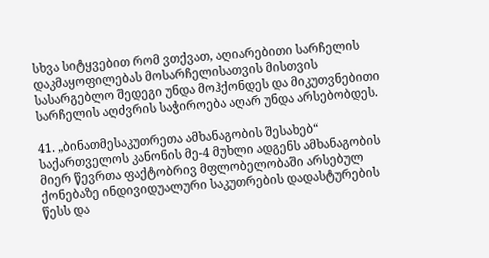სხვა სიტყვებით რომ ვთქვათ, აღიარებითი სარჩელის დაკმაყოფილებას მოსარჩელისათვის მისთვის სასარგებლო შედეგი უნდა მოჰქონდეს და მიკუთვნებითი სარჩელის აღძვრის საჭიროება აღარ უნდა არსებობდეს.

41. „ბინათმესაკუთრეთა ამხანაგობის შესახებ“ საქართველოს კანონის მე-4 მუხლი ადგენს ამხანაგობის მიერ წევრთა ფაქტობრივ მფლობელობაში არსებულ ქონებაზე ინდივიდუალური საკუთრების დადასტურების წესს და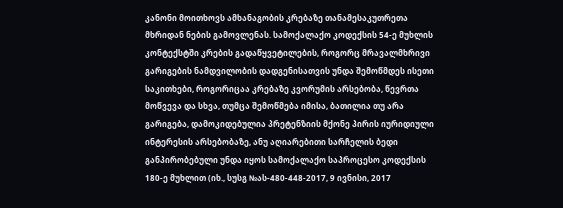კანონი მოითხოვს ამხანაგობის კრებაზე თანამესაკუთრეთა მხრიდან ნების გამოვლენას. სამოქალაქო კოდექსის 54-ე მუხლის კონტექსტში კრების გადაწყვეტილების, როგორც მრავალმხრივი გარიგების ნამდვილობის დადგენისათვის უნდა შემოწმდეს ისეთი საკითხები, როგორიცაა კრებაზე კვორუმის არსებობა, წევრთა მოწვევა და სხვა, თუმცა შემოწმება იმისა, ბათილია თუ არა გარიგება, დამოკიდებულია პრეტენზიის მქონე პირის იურიდიული ინტერესის არსებობაზე, ანუ აღიარებითი სარჩელის ბედი განპირობებული უნდა იყოს სამოქალაქო საპროცესო კოდექსის 180-ე მუხლით (იხ., სუსგ №ას-480-448-2017, 9 ივნისი, 2017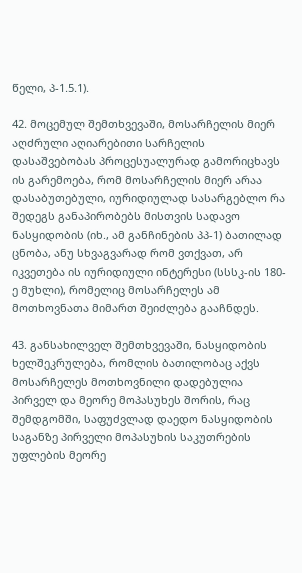წელი, პ-1.5.1).

42. მოცემულ შემთხვევაში, მოსარჩელის მიერ აღძრული აღიარებითი სარჩელის დასაშვებობას პროცესუალურად გამორიცხავს ის გარემოება, რომ მოსარჩელის მიერ არაა დასაბუთებული, იურიდიულად სასარგებლო რა შედეგს განაპირობებს მისთვის სადავო ნასყიდობის (იხ., ამ განჩინების პპ-1) ბათილად ცნობა, ანუ სხვაგვარად რომ ვთქვათ, არ იკვეთება ის იურიდიული ინტერესი (სსსკ-ის 180-ე მუხლი), რომელიც მოსარჩელეს ამ მოთხოვნათა მიმართ შეიძლება გააჩნდეს.

43. განსახილველ შემთხვევაში, ნასყიდობის ხელშეკრულება, რომლის ბათილობაც აქვს მოსარჩელეს მოთხოვნილი დადებულია პირველ და მეორე მოპასუხეს შორის, რაც შემდგომში, საფუძვლად დაედო ნასყიდობის საგანზე პირველი მოპასუხის საკუთრების უფლების მეორე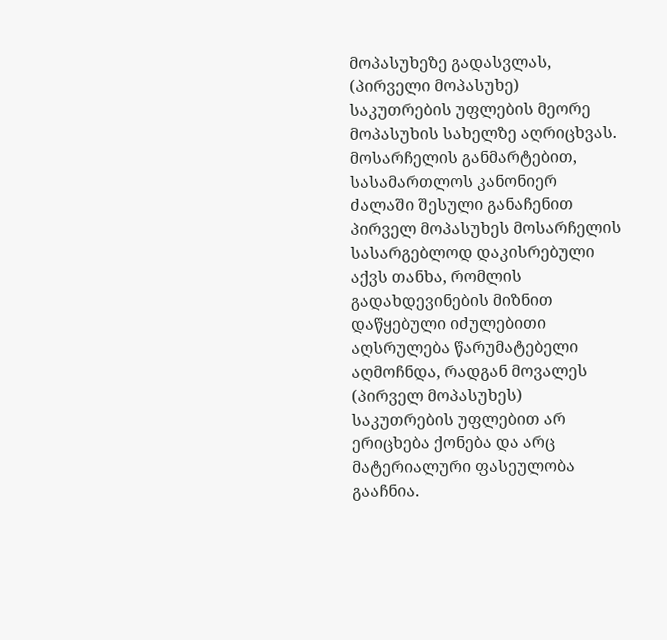მოპასუხეზე გადასვლას, (პირველი მოპასუხე) საკუთრების უფლების მეორე მოპასუხის სახელზე აღრიცხვას. მოსარჩელის განმარტებით, სასამართლოს კანონიერ ძალაში შესული განაჩენით პირველ მოპასუხეს მოსარჩელის სასარგებლოდ დაკისრებული აქვს თანხა, რომლის გადახდევინების მიზნით დაწყებული იძულებითი აღსრულება წარუმატებელი აღმოჩნდა, რადგან მოვალეს (პირველ მოპასუხეს) საკუთრების უფლებით არ ერიცხება ქონება და არც მატერიალური ფასეულობა გააჩნია.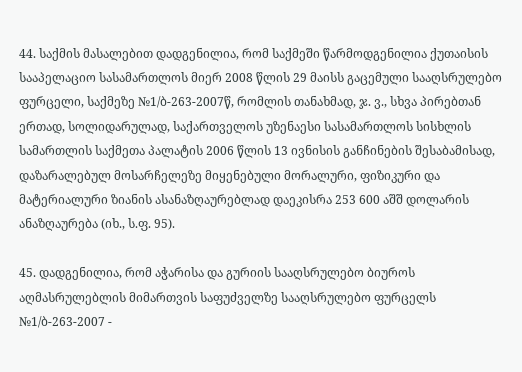44. საქმის მასალებით დადგენილია, რომ საქმეში წარმოდგენილია ქუთაისის სააპელაციო სასამართლოს მიერ 2008 წლის 29 მაისს გაცემული სააღსრულებო ფურცელი, საქმეზე №1/ბ-263-2007წ, რომლის თანახმად, ჯ. ვ., სხვა პირებთან ერთად, სოლიდარულად, საქართველოს უზენაესი სასამართლოს სისხლის სამართლის საქმეთა პალატის 2006 წლის 13 ივნისის განჩინების შესაბამისად, დაზარალებულ მოსარჩელეზე მიყენებული მორალური, ფიზიკური და მატერიალური ზიანის ასანაზღაურებლად დაეკისრა 253 600 აშშ დოლარის ანაზღაურება (იხ., ს.ფ. 95).

45. დადგენილია, რომ აჭარისა და გურიის სააღსრულებო ბიუროს აღმასრულებლის მიმართვის საფუძველზე სააღსრულებო ფურცელს №1/ბ-263-2007 -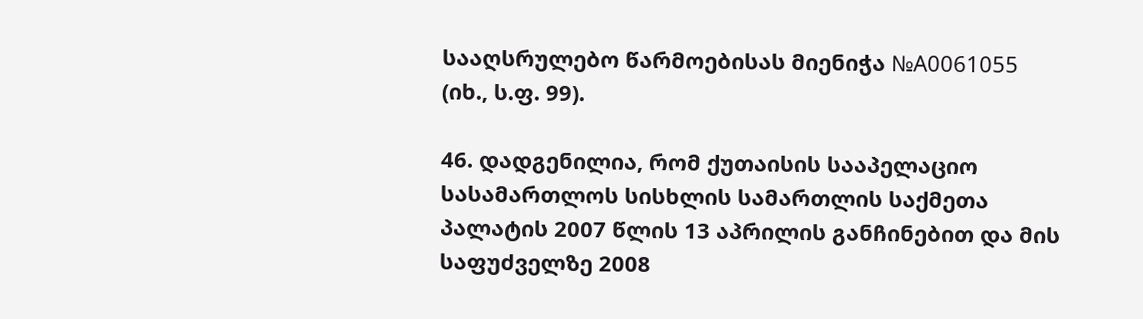სააღსრულებო წარმოებისას მიენიჭა №A0061055 (იხ., ს.ფ. 99).

46. დადგენილია, რომ ქუთაისის სააპელაციო სასამართლოს სისხლის სამართლის საქმეთა პალატის 2007 წლის 13 აპრილის განჩინებით და მის საფუძველზე 2008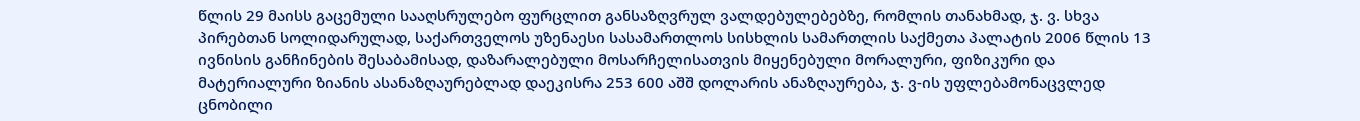წლის 29 მაისს გაცემული სააღსრულებო ფურცლით განსაზღვრულ ვალდებულებებზე, რომლის თანახმად, ჯ. ვ. სხვა პირებთან სოლიდარულად, საქართველოს უზენაესი სასამართლოს სისხლის სამართლის საქმეთა პალატის 2006 წლის 13 ივნისის განჩინების შესაბამისად, დაზარალებული მოსარჩელისათვის მიყენებული მორალური, ფიზიკური და მატერიალური ზიანის ასანაზღაურებლად დაეკისრა 253 600 აშშ დოლარის ანაზღაურება, ჯ. ვ-ის უფლებამონაცვლედ ცნობილი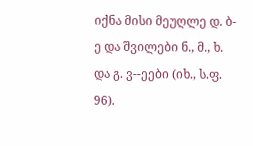იქნა მისი მეუღლე დ. ბ-ე და შვილები ნ., მ., ხ. და გ. ვ--ეები (იხ., ს.ფ. 96).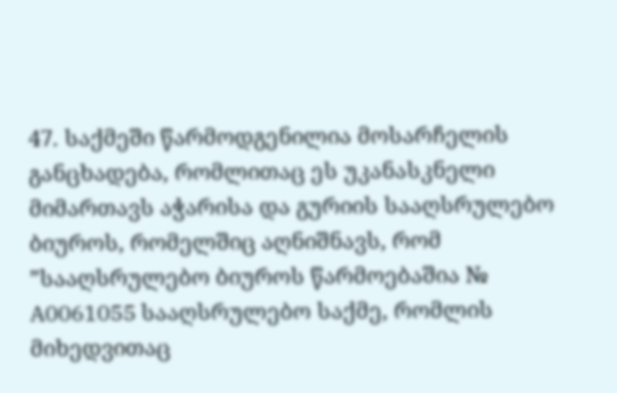47. საქმეში წარმოდგენილია მოსარჩელის განცხადება, რომლითაც ეს უკანასკნელი მიმართავს აჭარისა და გურიის სააღსრულებო ბიუროს, რომელშიც აღნიშნავს, რომ ”სააღსრულებო ბიუროს წარმოებაშია № A0061055 სააღსრულებო საქმე, რომლის მიხედვითაც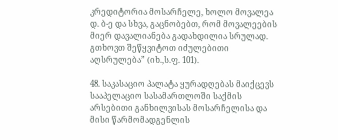კრედიტორია მოსარჩელე, ხოლო მოვალეა დ. ბ-ე და სხვა, გაცნობებთ, რომ მოვალეების მიერ დავალიანება გადახდილია სრულად. გთხოვთ შეწყვიტოთ იძულებითი აღსრულება” (იხ.,ს.ფ. 101).

48. საკასაციო პალატა ყურადღებას მაიქცევს სააპელაციო სასამართლოში საქმის არსებითი განხილვისას მოსარჩელისა და მისი წარმომადგენლის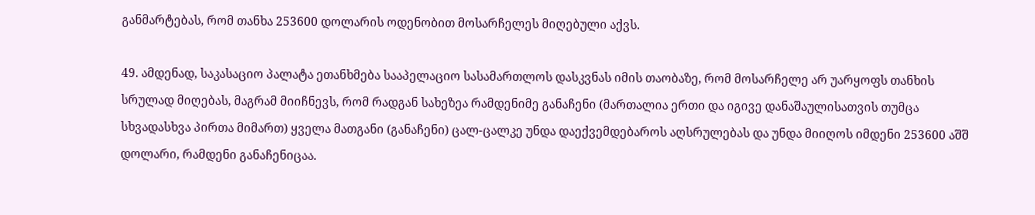განმარტებას, რომ თანხა 253600 დოლარის ოდენობით მოსარჩელეს მიღებული აქვს.

49. ამდენად, საკასაციო პალატა ეთანხმება სააპელაციო სასამართლოს დასკვნას იმის თაობაზე, რომ მოსარჩელე არ უარყოფს თანხის სრულად მიღებას, მაგრამ მიიჩნევს, რომ რადგან სახეზეა რამდენიმე განაჩენი (მართალია ერთი და იგივე დანაშაულისათვის თუმცა სხვადასხვა პირთა მიმართ) ყველა მათგანი (განაჩენი) ცალ-ცალკე უნდა დაექვემდებაროს აღსრულებას და უნდა მიიღოს იმდენი 253600 აშშ დოლარი, რამდენი განაჩენიცაა.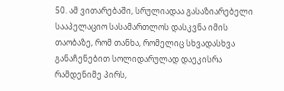50. ამ ვითარებაში, სრულიადაა გასაზიარებელი სააპელაციო სასამართლოს დასკვნა იმის თაობაზე, რომ თანხა, რომელიც სხვადასხვა განაჩენებით სოლიდარულად დაეკისრა რამდენიმე პირს,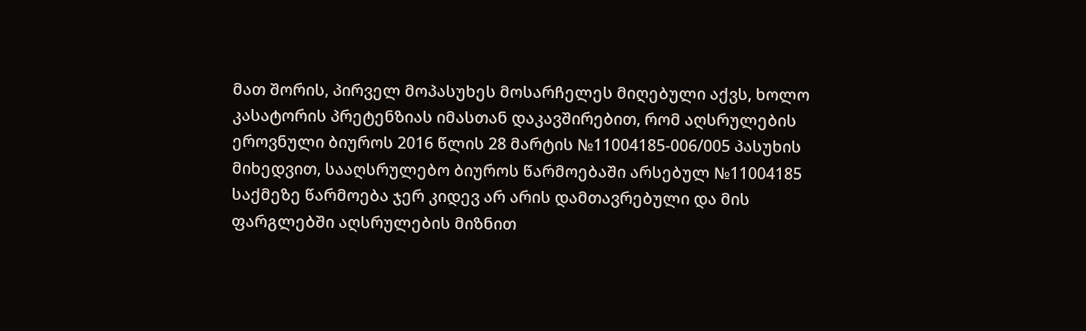მათ შორის, პირველ მოპასუხეს მოსარჩელეს მიღებული აქვს, ხოლო კასატორის პრეტენზიას იმასთან დაკავშირებით, რომ აღსრულების ეროვნული ბიუროს 2016 წლის 28 მარტის №11004185-006/005 პასუხის მიხედვით, სააღსრულებო ბიუროს წარმოებაში არსებულ №11004185 საქმეზე წარმოება ჯერ კიდევ არ არის დამთავრებული და მის ფარგლებში აღსრულების მიზნით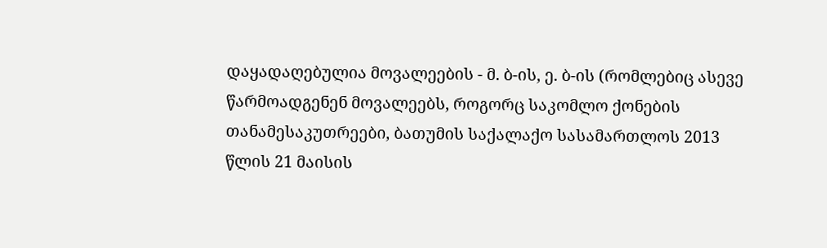დაყადაღებულია მოვალეების - მ. ბ-ის, ე. ბ-ის (რომლებიც ასევე წარმოადგენენ მოვალეებს, როგორც საკომლო ქონების თანამესაკუთრეები, ბათუმის საქალაქო სასამართლოს 2013 წლის 21 მაისის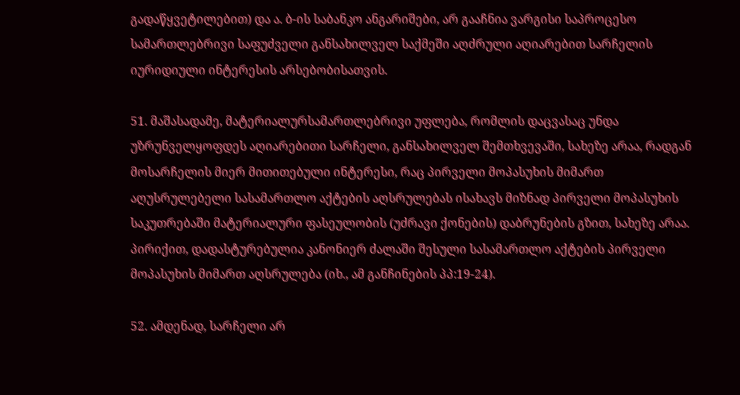გადაწყვეტილებით) და ა. ბ-ის საბანკო ანგარიშები, არ გააჩნია ვარგისი საპროცესო სამართლებრივი საფუძველი განსახილველ საქმეში აღძრული აღიარებით სარჩელის იურიდიული ინტერესის არსებობისათვის.

51. მაშასადამე, მატერიალურსამართლებრივი უფლება, რომლის დაცვასაც უნდა უზრუნველყოფდეს აღიარებითი სარჩელი, განსახილველ შემთხვევაში, სახეზე არაა, რადგან მოსარჩელის მიერ მითითებული ინტერესი, რაც პირველი მოპასუხის მიმართ აღუსრულებელი სასამართლო აქტების აღსრულებას ისახავს მიზნად პირველი მოპასუხის საკუთრებაში მატერიალური ფასეულობის (უძრავი ქონების) დაბრუნების გზით, სახეზე არაა. პირიქით, დადასტურებულია კანონიერ ძალაში შესული სასამართლო აქტების პირველი მოპასუხის მიმართ აღსრულება (იხ., ამ განჩინების პპ:19-24).

52. ამდენად, სარჩელი არ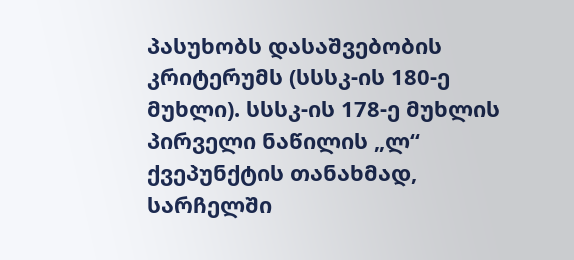პასუხობს დასაშვებობის კრიტერუმს (სსსკ-ის 180-ე მუხლი). სსსკ-ის 178-ე მუხლის პირველი ნაწილის „ლ“ ქვეპუნქტის თანახმად, სარჩელში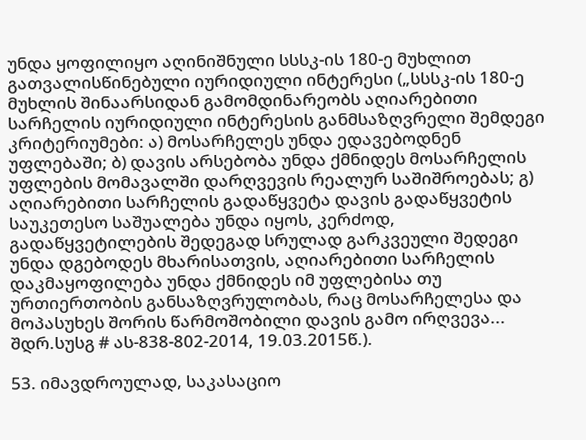უნდა ყოფილიყო აღინიშნული სსსკ-ის 180-ე მუხლით გათვალისწინებული იურიდიული ინტერესი („სსსკ-ის 180-ე მუხლის შინაარსიდან გამომდინარეობს აღიარებითი სარჩელის იურიდიული ინტერესის განმსაზღვრელი შემდეგი კრიტერიუმები: ა) მოსარჩელეს უნდა ედავებოდნენ უფლებაში; ბ) დავის არსებობა უნდა ქმნიდეს მოსარჩელის უფლების მომავალში დარღვევის რეალურ საშიშროებას; გ) აღიარებითი სარჩელის გადაწყვეტა დავის გადაწყვეტის საუკეთესო საშუალება უნდა იყოს, კერძოდ, გადაწყვეტილების შედეგად სრულად გარკვეული შედეგი უნდა დგებოდეს მხარისათვის, აღიარებითი სარჩელის დაკმაყოფილება უნდა ქმნიდეს იმ უფლებისა თუ ურთიერთობის განსაზღვრულობას, რაც მოსარჩელესა და მოპასუხეს შორის წარმოშობილი დავის გამო ირღვევა... შდრ.სუსგ # ას-838-802-2014, 19.03.2015წ.).

53. იმავდროულად, საკასაციო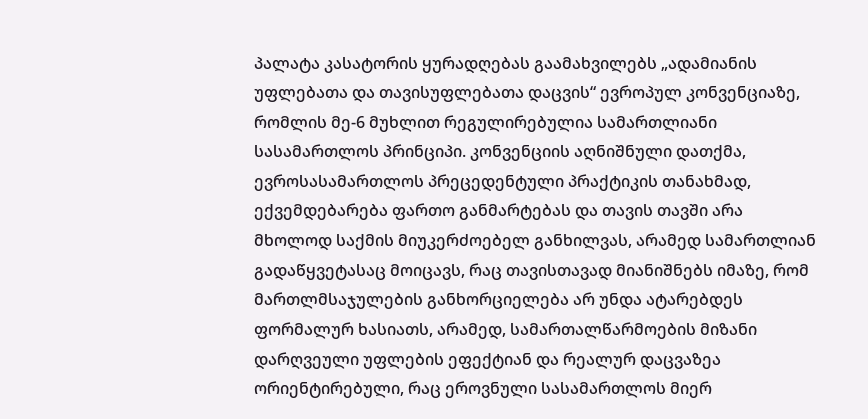პალატა კასატორის ყურადღებას გაამახვილებს „ადამიანის უფლებათა და თავისუფლებათა დაცვის“ ევროპულ კონვენციაზე, რომლის მე-6 მუხლით რეგულირებულია სამართლიანი სასამართლოს პრინციპი. კონვენციის აღნიშნული დათქმა, ევროსასამართლოს პრეცედენტული პრაქტიკის თანახმად, ექვემდებარება ფართო განმარტებას და თავის თავში არა მხოლოდ საქმის მიუკერძოებელ განხილვას, არამედ სამართლიან გადაწყვეტასაც მოიცავს, რაც თავისთავად მიანიშნებს იმაზე, რომ მართლმსაჯულების განხორციელება არ უნდა ატარებდეს ფორმალურ ხასიათს, არამედ, სამართალწარმოების მიზანი დარღვეული უფლების ეფექტიან და რეალურ დაცვაზეა ორიენტირებული, რაც ეროვნული სასამართლოს მიერ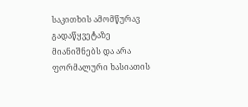საკითხის ამომწურავ გადაწყვეტაზე მიანიშნებს და არა ფორმალური ხასიათის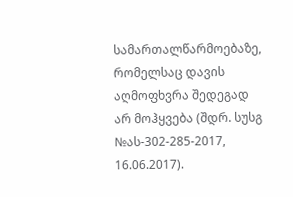სამართალწარმოებაზე, რომელსაც დავის აღმოფხვრა შედეგად არ მოჰყვება (შდრ. სუსგ №ას-302-285-2017, 16.06.2017).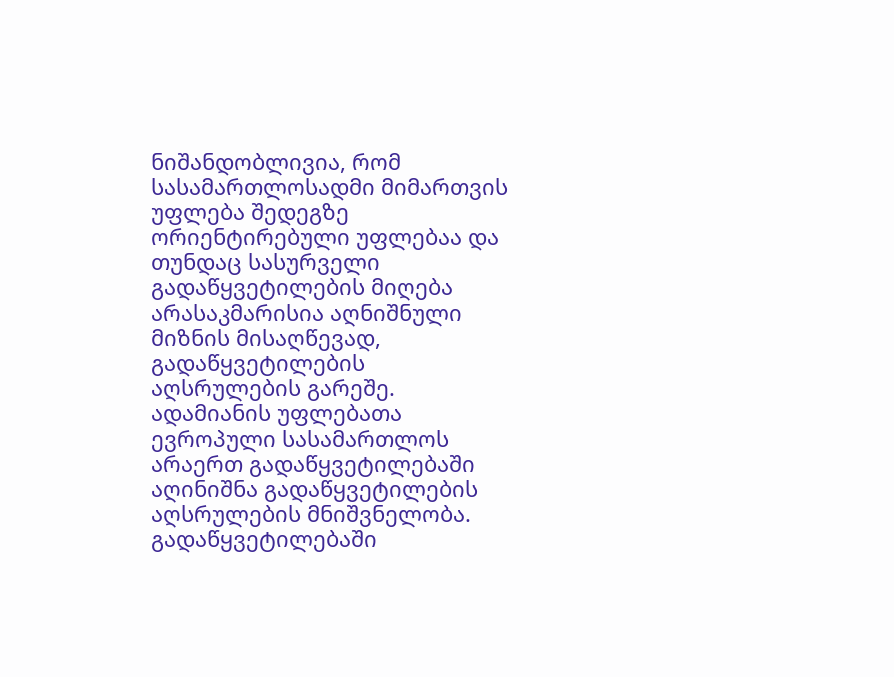ნიშანდობლივია, რომ სასამართლოსადმი მიმართვის უფლება შედეგზე ორიენტირებული უფლებაა და თუნდაც სასურველი გადაწყვეტილების მიღება არასაკმარისია აღნიშნული მიზნის მისაღწევად, გადაწყვეტილების აღსრულების გარეშე. ადამიანის უფლებათა ევროპული სასამართლოს არაერთ გადაწყვეტილებაში აღინიშნა გადაწყვეტილების აღსრულების მნიშვნელობა. გადაწყვეტილებაში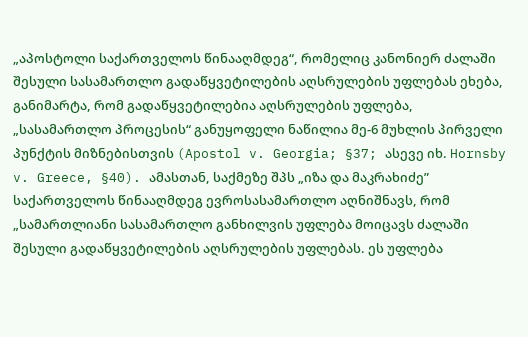„აპოსტოლი საქართველოს წინააღმდეგ“, რომელიც კანონიერ ძალაში შესული სასამართლო გადაწყვეტილების აღსრულების უფლებას ეხება, განიმარტა, რომ გადაწყვეტილებია აღსრულების უფლება, „სასამართლო პროცესის“ განუყოფელი ნაწილია მე-6 მუხლის პირველი პუნქტის მიზნებისთვის (Apostol v. Georgia; §37; ასევე იხ. Hornsby v. Greece, §40). ამასთან, საქმეზე შპს „იზა და მაკრახიძე” საქართველოს წინააღმდეგ ევროსასამართლო აღნიშნავს, რომ „სამართლიანი სასამართლო განხილვის უფლება მოიცავს ძალაში შესული გადაწყვეტილების აღსრულების უფლებას. ეს უფლება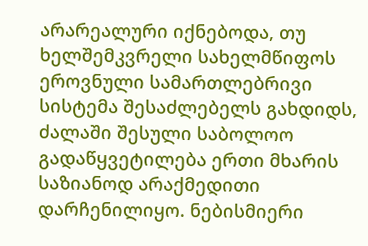არარეალური იქნებოდა, თუ ხელშემკვრელი სახელმწიფოს ეროვნული სამართლებრივი სისტემა შესაძლებელს გახდიდს, ძალაში შესული საბოლოო გადაწყვეტილება ერთი მხარის საზიანოდ არაქმედითი დარჩენილიყო. ნებისმიერი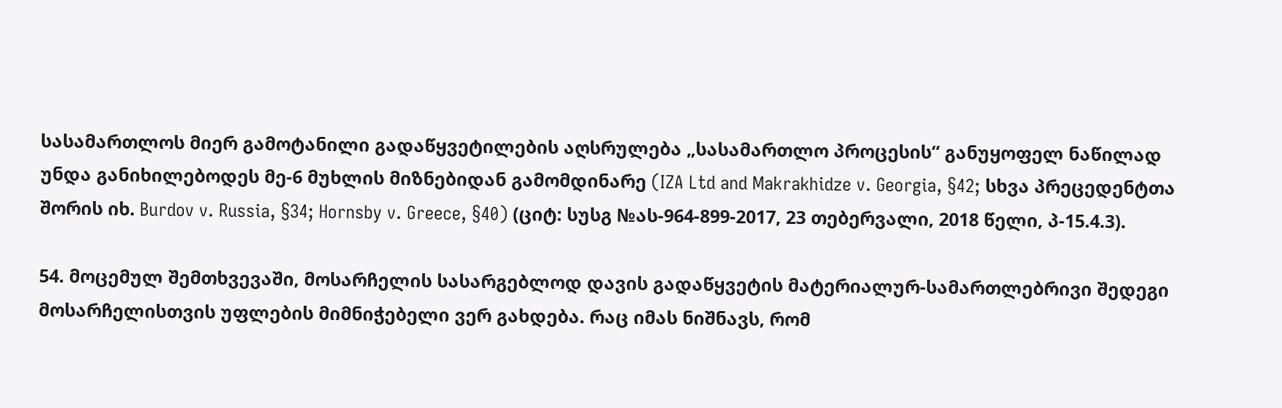სასამართლოს მიერ გამოტანილი გადაწყვეტილების აღსრულება „სასამართლო პროცესის“ განუყოფელ ნაწილად უნდა განიხილებოდეს მე-6 მუხლის მიზნებიდან გამომდინარე (IZA Ltd and Makrakhidze v. Georgia, §42; სხვა პრეცედენტთა შორის იხ. Burdov v. Russia, §34; Hornsby v. Greece, §40) (ციტ: სუსგ №ას-964-899-2017, 23 თებერვალი, 2018 წელი, პ-15.4.3).

54. მოცემულ შემთხვევაში, მოსარჩელის სასარგებლოდ დავის გადაწყვეტის მატერიალურ-სამართლებრივი შედეგი მოსარჩელისთვის უფლების მიმნიჭებელი ვერ გახდება. რაც იმას ნიშნავს, რომ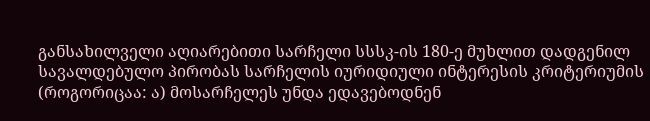განსახილველი აღიარებითი სარჩელი სსსკ-ის 180-ე მუხლით დადგენილ სავალდებულო პირობას სარჩელის იურიდიული ინტერესის კრიტერიუმის (როგორიცაა: ა) მოსარჩელეს უნდა ედავებოდნენ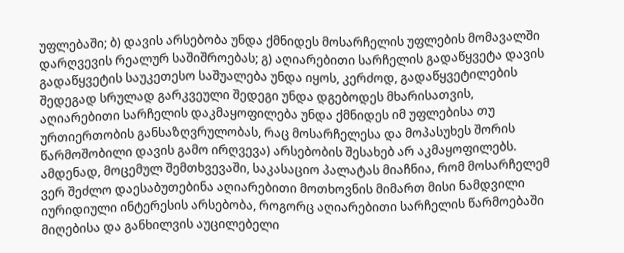უფლებაში; ბ) დავის არსებობა უნდა ქმნიდეს მოსარჩელის უფლების მომავალში დარღვევის რეალურ საშიშროებას; გ) აღიარებითი სარჩელის გადაწყვეტა დავის გადაწყვეტის საუკეთესო საშუალება უნდა იყოს, კერძოდ, გადაწყვეტილების შედეგად სრულად გარკვეული შედეგი უნდა დგებოდეს მხარისათვის, აღიარებითი სარჩელის დაკმაყოფილება უნდა ქმნიდეს იმ უფლებისა თუ ურთიერთობის განსაზღვრულობას, რაც მოსარჩელესა და მოპასუხეს შორის წარმოშობილი დავის გამო ირღვევა) არსებობის შესახებ არ აკმაყოფილებს. ამდენად, მოცემულ შემთხვევაში, საკასაციო პალატას მიაჩნია, რომ მოსარჩელემ ვერ შეძლო დაესაბუთებინა აღიარებითი მოთხოვნის მიმართ მისი ნამდვილი იურიდიული ინტერესის არსებობა, როგორც აღიარებითი სარჩელის წარმოებაში მიღებისა და განხილვის აუცილებელი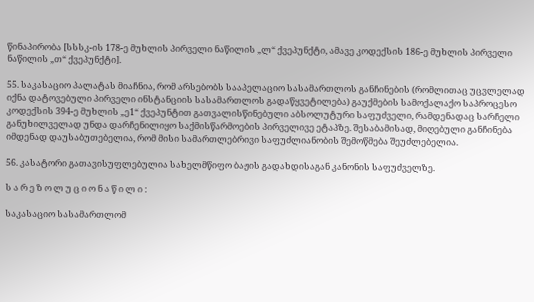წინაპირობა [სსსკ-ის 178-ე მუხლის პირველი ნაწილის „ლ“ ქვეპუნქტი, ამავე კოდექსის 186-ე მუხლის პირველი ნაწილის „თ“ ქვეპუნქტი].

55. საკასაციო პალატას მიაჩნია, რომ არსებობს სააპელაციო სასამართლოს განჩინების (რომლითაც უცვლელად იქნა დატოვებული პირველი ინსტანციის სასამართლოს გადაწყვეტილება) გაუქმების სამოქალაქო საპროცესო კოდექსის 394-ე მუხლის „ე1“ ქვეპუნტით გათვალისწინებული აბსოლუტური საფუძველი, რამდენადაც სარჩელი განუხილველად უნდა დარჩენილიყო საქმისწარმოების პირველივე ეტაპზე. შესაბამისად, მიღებული განჩინება იმდენად დაუსაბუთებელია, რომ მისი სამართლებრივი საფუძლიანობის შემოწმება შეუძლებელია.

56. კასატორი გათავისუფლებულია სახელმწიფო ბაჟის გადახდისაგან კანონის საფუძველზე.

ს ა რ ე ზ ო ლ უ ც ი ო ნ ა წ ი ლ ი :

საკასაციო სასამართლომ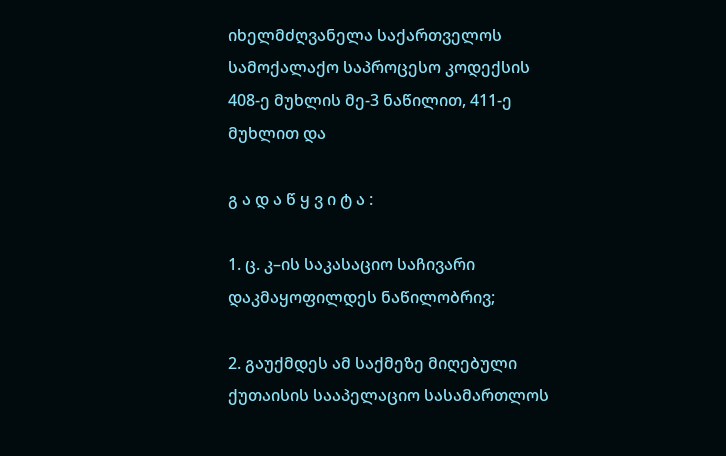იხელმძღვანელა საქართველოს სამოქალაქო საპროცესო კოდექსის 408-ე მუხლის მე-3 ნაწილით, 411-ე მუხლით და

გ ა დ ა წ ყ ვ ი ტ ა :

1. ც. კ–ის საკასაციო საჩივარი დაკმაყოფილდეს ნაწილობრივ;

2. გაუქმდეს ამ საქმეზე მიღებული ქუთაისის სააპელაციო სასამართლოს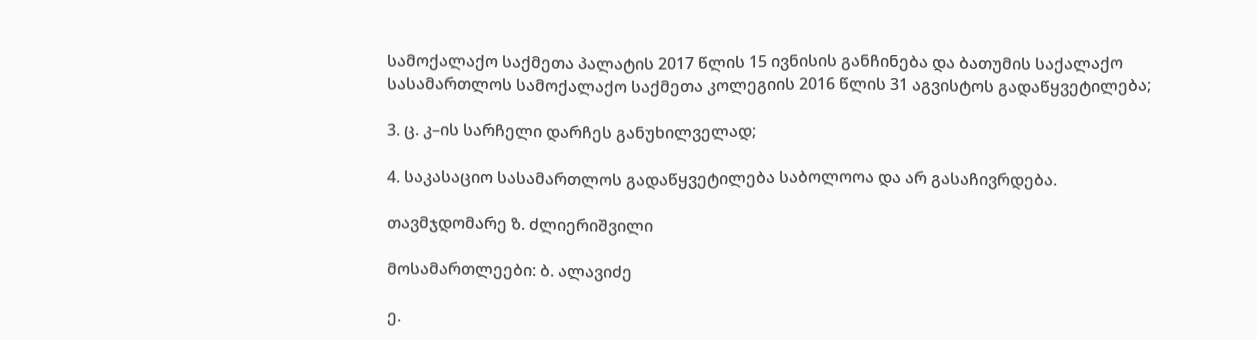სამოქალაქო საქმეთა პალატის 2017 წლის 15 ივნისის განჩინება და ბათუმის საქალაქო სასამართლოს სამოქალაქო საქმეთა კოლეგიის 2016 წლის 31 აგვისტოს გადაწყვეტილება;

3. ც. კ–ის სარჩელი დარჩეს განუხილველად;

4. საკასაციო სასამართლოს გადაწყვეტილება საბოლოოა და არ გასაჩივრდება.

თავმჯდომარე ზ. ძლიერიშვილი

მოსამართლეები: ბ. ალავიძე

ე.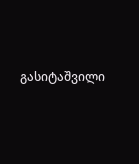გასიტაშვილი